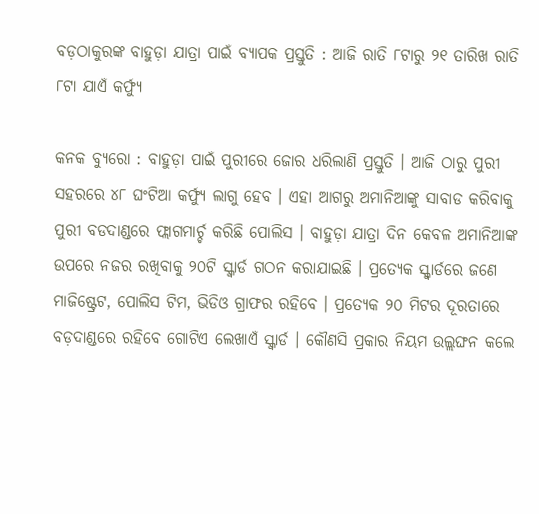ବଡ଼ଠାକୁରଙ୍କ ବାହୁଡ଼ା ଯାତ୍ରା ପାଇଁ ବ୍ୟାପକ ପ୍ରସ୍ତୁତି : ଆଜି ରାତି ୮ଟାରୁ ୨୧ ତାରିଖ ରାତି ୮ଟା ଯାଏଁ କର୍ଫ୍ୟୁ

କନକ ବ୍ୟୁରୋ : ବାହୁଡ଼ା ପାଇଁ ପୁରୀରେ ଜୋର ଧରିଲାଣି ପ୍ରସ୍ତୁତି । ଆଜି ଠାରୁ ପୁରୀ ସହରରେ ୪୮ ଘଂଟିଆ କର୍ଫ୍ୟୁ ଲାଗୁ ହେବ । ଏହା ଆଗରୁ ଅମାନିଆଙ୍କୁ ସାବାଡ କରିବାକୁ ପୁରୀ ବଡଦାଣ୍ଡରେ ଫ୍ଲାଗମାର୍ଚ୍ଚ କରିଛି ପୋଲିସ । ବାହୁଡ଼ା ଯାତ୍ରା ଦିନ କେବଳ ଅମାନିଆଙ୍କ ଉପରେ ନଜର ରଖିବାକୁ ୨୦ଟି ସ୍କ୍ୱାର୍ଡ ଗଠନ କରାଯାଇଛି । ପ୍ରତ୍ୟେକ ସ୍କ୍ୱାର୍ଡରେ ଜଣେ ମାଜିଷ୍ଟ୍ରେଟ, ପୋଲିସ ଟିମ, ଭିଡିଓ ଗ୍ରାଫର ରହିବେ । ପ୍ରତ୍ୟେକ ୨୦ ମିଟର ଦୂରତାରେ ବଡ଼ଦାଣ୍ଡରେ ରହିବେ ଗୋଟିଏ ଲେଖାଏଁ ସ୍କ୍ୱାର୍ଡ । କୌଣସି ପ୍ରକାର ନିୟମ ଉଲ୍ଲଙ୍ଘନ କଲେ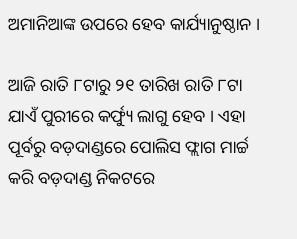ଅମାନିଆଙ୍କ ଉପରେ ହେବ କାର୍ଯ୍ୟାନୁଷ୍ଠାନ ।

ଆଜି ରାତି ୮ଟାରୁ ୨୧ ତାରିଖ ରାତି ୮ଟା ଯାଏଁ ପୁରୀରେ କର୍ଫ୍ୟୁ ଲାଗୁ ହେବ । ଏହା ପୂର୍ବରୁ ବଡ଼ଦାଣ୍ଡରେ ପୋଲିସ ଫ୍ଲାଗ ମାର୍ଚ୍ଚ କରି ବଡ଼ଦାଣ୍ଡ ନିକଟରେ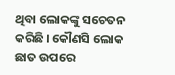ଥିବା ଲୋକଙ୍କୁ ସଚେତନ କରିଛି । କୌଣସି ଲୋକ ଛାତ ଉପରେ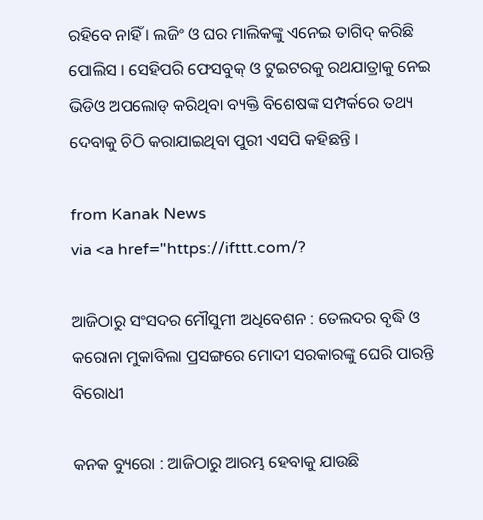ରହିବେ ନାହିଁ । ଲଜିଂ ଓ ଘର ମାଲିକଙ୍କୁ ଏନେଇ ତାଗିଦ୍ କରିଛି ପୋଲିସ । ସେହିପରି ଫେସବୁକ୍ ଓ ଟୁଇଟରକୁ ରଥଯାତ୍ରାକୁ ନେଇ ଭିଡିଓ ଅପଲୋଡ୍ କରିଥିବା ବ୍ୟକ୍ତି ବିଶେଷଙ୍କ ସମ୍ପର୍କରେ ତଥ୍ୟ ଦେବାକୁ ଚିଠି କରାଯାଇଥିବା ପୁରୀ ଏସପି କହିଛନ୍ତି ।

from Kanak News
via <a href="https://ifttt.com/?

ଆଜିଠାରୁ ସଂସଦର ମୌସୁମୀ ଅଧିବେଶନ : ତେଲଦର ବୃଦ୍ଧି ଓ କରୋନା ମୁକାବିଲା ପ୍ରସଙ୍ଗରେ ମୋଦୀ ସରକାରଙ୍କୁ ଘେରି ପାରନ୍ତି ବିରୋଧୀ

କନକ ବ୍ୟୁରୋ : ଆଜିଠାରୁ ଆରମ୍ଭ ହେବାକୁ ଯାଉଛି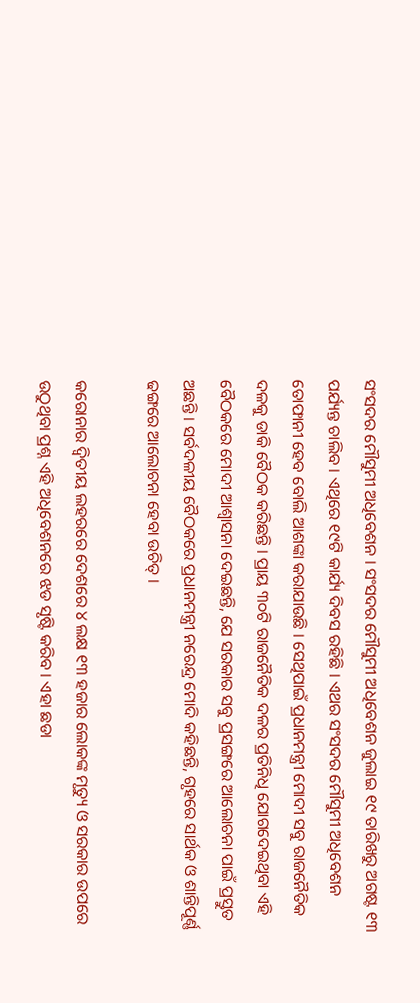ସଂସଦର ମୌସୁମୀ ଅଧିବେଶନ । ସଂସଦର ମୌସୁମୀ ଅଧିବେଶନ ଜୁଲାଇ ୧୯ ତାରିଖରୁ ଅଗଷ୍ଟ ୧୩ ପର୍ଯ୍ୟନ୍ତ ଚାଲିବ । ଏଥିରେ ୧୯ଟି କାର୍ଯ୍ୟ ଦିବସ ରହିଛି । ଏଥର ସଂସଦର ମୌସୁମୀ ଅଧିବେଶନ ତୋଫାନୀ ହେବ ବୋଲି ଆଶଙ୍କା କରାଯାଉଛି । ସେଥିପାଇଁ ପ୍ରଧାନମନ୍ତ୍ରୀ ମୋଦୀ ସବୁ ରାଜନୈତିକ ଦଳକୁ ଡାକି ବୈଠକ କରିଛନ୍ତି । ପ୍ରାୟ ୩୦ଟି ରାଜନୈତିକ ଦଳର ପ୍ରତିନିଧି ଯୋଗଦେଇଥିବା ଏହି ବୈଠକରେ ମୋଦୀ ଆଶ୍ୱାସନା ଦେଇଛନ୍ତି, ଯେ ସରକାର ସବୁ ପ୍ରସଙ୍ଗରେ ଆଲୋଚନା ପାଇଁ ପ୍ରସ୍ତୁତ ଅଛନ୍ତି । ସର୍ବଦଳୀୟ ବୈଠକରେ ପ୍ରଧାନମନ୍ତ୍ରୀ ନରେନ୍ଦ୍ର ମୋଦି କହିଛନ୍ତି, ଗୃହରେ ସାର୍ଥକ ଓ ଶାନ୍ତିପୂର୍ଣ୍ଣ ଢଙ୍ଗରେ ଆଲୋଚନା ହେବା ଉଚିତ୍ ।

କରୋନାର ଦ୍ୱିତୀୟ ଲହରରେ ଦେଶରେ ୪ ଲକ୍ଷ ୧୩ ହଜାର ଲୋକଙ୍କ ମୃତ୍ୟୁ ଓ ସରକାର ଉପରେ ଉଠୁଥିବା ପ୍ରଶ୍ନ ଏହି ଅଧିବେଶନରେ ଝଡ ସୃଷ୍ଟି କରିବ । ଏହା ଛଡା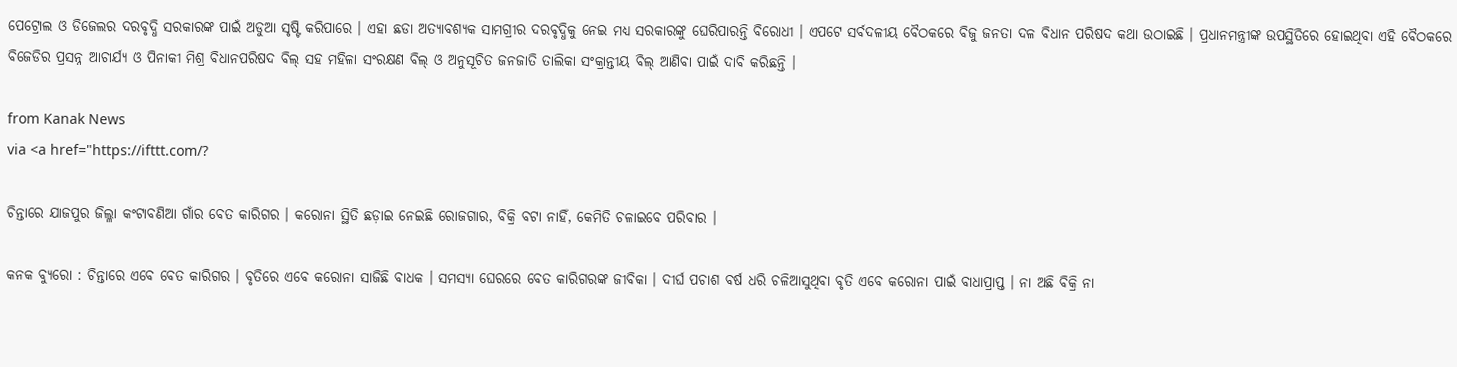ପେଟ୍ରୋଲ ଓ ଡିଜେଲର ଦରବୃଦ୍ଧି ସରକାରଙ୍କ ପାଇଁ ଅଡୁଆ ସୃଷ୍ଟି କରିପାରେ । ଏହା ଛଡା ଅତ୍ୟାବଶ୍ୟକ ସାମଗ୍ରୀର ଦରବୃଦ୍ଧିକୁ ନେଇ ମଧ୍ୟ ସରକାରଙ୍କୁ ଘେରିପାରନ୍ତି ବିରୋଧୀ । ଏପଟେ ସର୍ବଦଳୀୟ ବୈଠକରେ ବିଜୁ ଜନତା ଦଳ ବିଧାନ ପରିଷଦ କଥା ଉଠାଇଛି । ପ୍ରଧାନମନ୍ତ୍ରୀଙ୍କ ଉପସ୍ଥିତିରେ ହୋଇଥିବା ଏହି ବୈଠକରେ ବିଜେଡିର ପ୍ରସନ୍ନ ଆଚାର୍ଯ୍ୟ ଓ ପିନାକୀ ମିଶ୍ର ବିଧାନପରିଷଦ ବିଲ୍ ସହ ମହିଳା ସଂରକ୍ଷଣ ବିଲ୍ ଓ ଅନୁସୂଚିତ ଜନଜାତି ତାଲିକା ସଂକ୍ରାନ୍ତୀୟ ବିଲ୍ ଆଣିବା ପାଇଁ ଦାବି କରିଛନ୍ତି ।

from Kanak News
via <a href="https://ifttt.com/?

ଚିନ୍ତାରେ ଯାଜପୁର ଜିଲ୍ଳା କଂଟାବଣିଆ ଗାଁର ବେତ କାରିଗର । କରୋନା ସ୍ଥିତି ଛଡ଼ାଇ ନେଇଛି ରୋଜଗାର, ବିକ୍ରି ବଟା ନାହିଁ, କେମିତି ଚଳାଇବେ ପରିବାର ।

କନକ ବ୍ୟୁରୋ : ଚିନ୍ତାରେ ଏବେ ବେତ କାରିଗର । ବୃତିରେ ଏବେ କରୋନା ସାଜିଛି ବାଧକ । ସମସ୍ୟା ଘେରରେ ବେତ କାରିଗରଙ୍କ ଜୀବିକା । ଦୀର୍ଘ ପଚାଶ ବର୍ଷ ଧରି ଚଳିଆସୁଥିବା ବୃତି ଏବେ କରୋନା ପାଇଁ ବାଧାପ୍ରାପ୍ତ । ନା ଅଛି ବିକ୍ରି ନା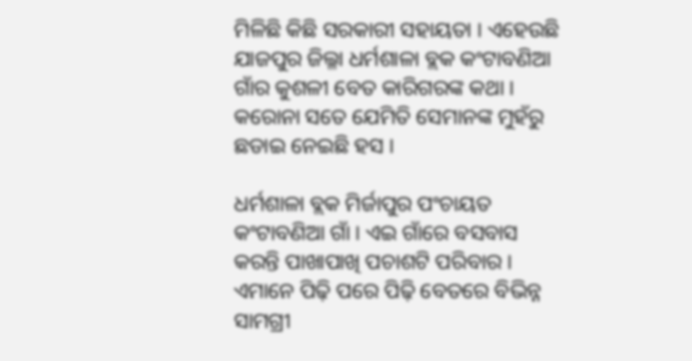ମିଳିଛି କିଛି ସରକାରୀ ସହାୟତା । ଏହେଉଛି ଯାଜପୁର ଜିଲ୍ଳା ଧର୍ମଶାଳା ବ୍ଲକ କଂଟାବଣିଆ ଗାଁର କୁଶଳୀ ବେତ କାରିଗରଙ୍କ କଥା । କରୋନା ସତେ ଯେମିତି ସେମାନଙ୍କ ମୁହଁରୁ ଛଡାଇ ନେଇଛି ହସ ।

ଧର୍ମଶାଳା ବ୍ଲକ ମିର୍ଜାପୁର ପଂଚାୟତ କଂଟାବଣିଆ ଗାଁ । ଏଇ ଗାଁରେ ବସବାସ କରନ୍ତି ପାଖାପାଖି ପଚାଶଟି ପରିବାର । ଏମାନେ ପିଢ଼ି ପରେ ପିଢ଼ି ବେତରେ ବିଭିନ୍ନ ସାମଗ୍ରୀ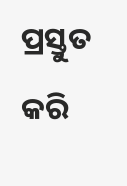ପ୍ରସ୍ତୁତ କରି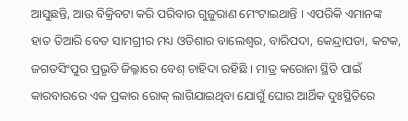ଆସୁଛନ୍ତି, ଆଉ ବିକ୍ରିବଟା କରି ପରିବାର ଗୁଜୁରାଣ ମେଂଟାଇଥାନ୍ତି । ଏପରିକି ଏମାନଙ୍କ ହାତ ତିଆରି ବେତ ସାମଗ୍ରୀର ମଧ୍ୟ ଓଡିଶାର ବାଲେଶ୍ୱର, ବାରିପଦା, କେନ୍ଦ୍ରାପଡା, କଟକ, ଜଗତସିଂପୁର ପ୍ରଭୃତି ଜିଲ୍ଳାରେ ବେଶ୍ ଚାହିଦା ରହିଛି । ମାତ୍ର କରୋନା ସ୍ଥିତି ପାଇଁ କାରବାରରେ ଏକ ପ୍ରକାର ରୋକ୍ ଲାଗିଯାଇଥିବା ଯୋଗୁଁ ଘୋର ଆର୍ଥିକ ଦୁଃସ୍ଥିତିରେ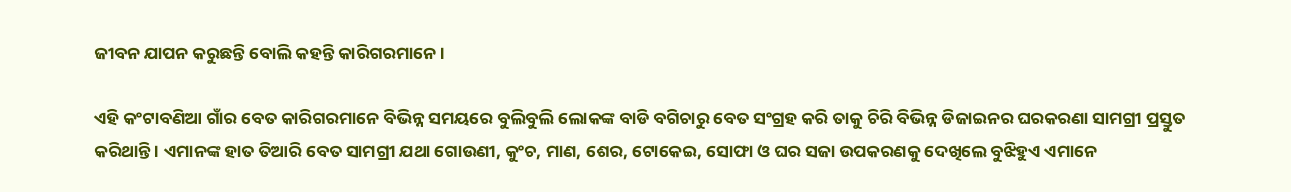ଜୀବନ ଯାପନ କରୁଛନ୍ତି ବୋଲି କହନ୍ତି କାରିଗରମାନେ ।

ଏହି କଂଟାବଣିଆ ଗାଁର ବେତ କାରିଗରମାନେ ବିଭିନ୍ନ ସମୟରେ ବୁଲିବୁଲି ଲୋକଙ୍କ ବାଡି ବଗିଚାରୁ ବେତ ସଂଗ୍ରହ କରି ତାକୁ ଚିରି ବିଭିନ୍ନ ଡିଜାଇନର ଘରକରଣା ସାମଗ୍ରୀ ପ୍ରସ୍ତୁତ କରିଥାନ୍ତି । ଏମାନଙ୍କ ହାତ ତିଆରି ବେତ ସାମଗ୍ରୀ ଯଥା ଗୋଉଣୀ, କୁଂଚ, ମାଣ, ଶେର, ଟୋକେଇ, ସୋଫା ଓ ଘର ସଜା ଉପକରଣକୁ ଦେଖିଲେ ବୁଝିହୁଏ ଏମାନେ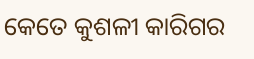କେତେ କୁଶଳୀ କାରିଗର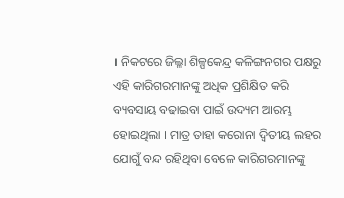। ନିକଟରେ ଜିଲ୍ଳା ଶିଳ୍ପକେନ୍ଦ୍ର କଳିଙ୍ଗନଗର ପକ୍ଷରୁ ଏହି କାରିଗରମାନଙ୍କୁ ଅଧିକ ପ୍ରଶିକ୍ଷିତ କରି ବ୍ୟବସାୟ ବଢାଇବା ପାଇଁ ଉଦ୍ୟମ ଆରମ୍ଭ ହୋଇଥିଲା । ମାତ୍ର ତାହା କରୋନା ଦ୍ୱିତୀୟ ଲହର ଯୋଗୁଁ ବନ୍ଦ ରହିଥିବା ବେଳେ କାରିଗରମାନଙ୍କୁ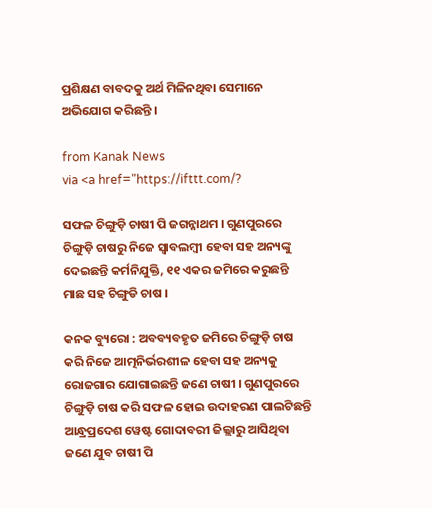ପ୍ରଶିକ୍ଷଣ ବାବଦକୁ ଅର୍ଥ ମିଳିନଥିବା ସେମାନେ ଅଭିଯୋଗ କରିଛନ୍ତି ।

from Kanak News
via <a href="https://ifttt.com/?

ସଫଳ ଚିଙ୍ଗୁଡ଼ି ଚାଷୀ ପି ଜଗନ୍ନାଥମ । ଗୁଣପୁରରେ ଚିଙ୍ଗୁଡ଼ି ଚାଷରୁ ନିଜେ ସ୍ୱାବଲମ୍ବୀ ହେବା ସହ ଅନ୍ୟଙ୍କୁ ଦେଇଛନ୍ତି କର୍ମନିଯୁକ୍ତି, ୧୧ ଏକର ଜମିରେ କରୁଛନ୍ତି ମାଛ ସହ ଚିଙ୍ଗୁଡି ଚାଷ ।

କନକ ବ୍ୟୁରୋ : ଅବବ୍ୟବହୃତ ଜମିରେ ଚିଙ୍ଗୁଡ଼ି ଚାଷ କରି ନିଜେ ଆତ୍ମନିର୍ଭରଶୀଳ ହେବା ସହ ଅନ୍ୟକୁ ରୋଜଗାର ଯୋଗାଇଛନ୍ତି ଜଣେ ଚାଷୀ । ଗୁଣପୁରରେ ଚିଙ୍ଗୁଡ଼ି ଚାଷ କରି ସଫଳ ହୋଇ ଉଦାହରଣ ପାଲଟିଛନ୍ତି ଆନ୍ଧ୍ରପ୍ରଦେଶ ୱେଷ୍ଟ ଗୋଦାବରୀ ଜିଲ୍ଲାରୁ ଆସିଥିବା ଜଣେ ଯୁବ ଚାଷୀ ପି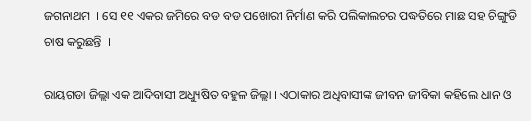ଜଗନାଥମ  । ସେ ୧୧ ଏକର ଜମିରେ ବଡ ବଡ ପଖୋରୀ ନିର୍ମାଣ କରି ପଲିକାଲଚର ପଦ୍ଧତିରେ ମାଛ ସହ ଚିଙ୍ଗୁଡି ଚାଷ କରୁଛନ୍ତି  ।

ରାୟଗଡା ଜିଲ୍ଲା ଏକ ଆଦିବାସୀ ଅଧ୍ୟୁଷିତ ବହୁଳ ଜିଲ୍ଲା । ଏଠାକାର ଅଧିବାସୀଙ୍କ ଜୀବନ ଜୀବିକା କହିଲେ ଧାନ ଓ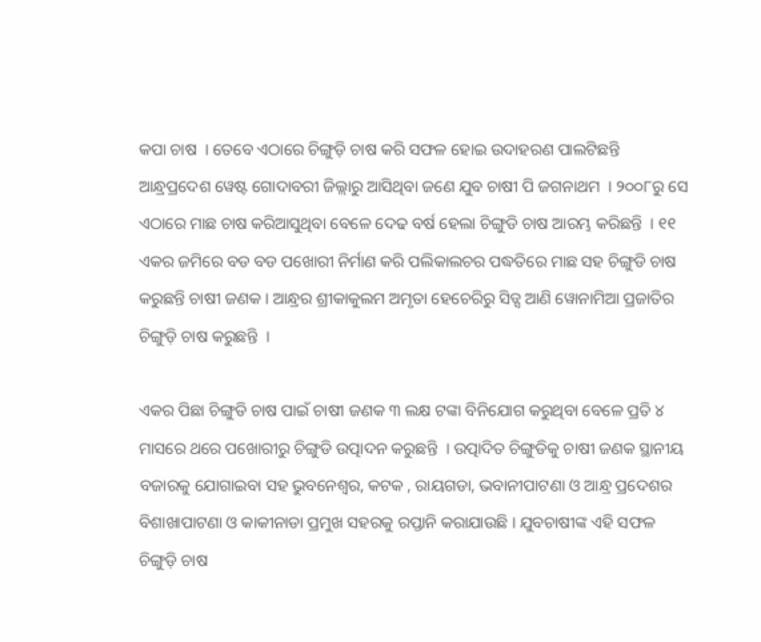କପା ଚାଷ  । ତେବେ ଏଠାରେ ଚିଙ୍ଗୁଡ଼ି ଚାଷ କରି ସଫଳ ହୋଇ ଉଦାହରଣ ପାଲଟିଛନ୍ତି ଆନ୍ଧ୍ରପ୍ରଦେଶ ୱେଷ୍ଟ ଗୋଦାବରୀ ଜିଲ୍ଲାରୁ ଆସିଥିବା ଜଣେ ଯୁବ ଚାଷୀ ପି ଜଗନାଥମ  । ୨୦୦୮ରୁ ସେ ଏଠାରେ ମାଛ ଚାଷ କରିଆସୁଥିବା ବେଳେ ଦେଢ ବର୍ଷ ହେଲା ଚିଙ୍ଗୁଡି ଚାଷ ଆରମ୍ଭ କରିଛନ୍ତି  । ୧୧ ଏକର ଜମିରେ ବଡ ବଡ ପଖୋରୀ ନିର୍ମାଣ କରି ପଲିକାଲଚର ପଦ୍ଧତିରେ ମାଛ ସହ ଚିଙ୍ଗୁଡି ଚାଷ କରୁଛନ୍ତି ଚାଷୀ ଜଣକ । ଆନ୍ଧ୍ରର ଶ୍ରୀକାକୁଲମ ଅମୃତା ହେଚେରିରୁ ସିଡ୍ସ ଆଣି ୱୋନାମିଆ ପ୍ରଜାତିର ଚିଙ୍ଗୁଡ଼ି ଚାଷ କରୁଛନ୍ତି  ।

ଏକର ପିଛା ଚିଙ୍ଗୁଡି ଚାଷ ପାଇଁ ଚାଷୀ ଜଣକ ୩ ଲକ୍ଷ ଟଙ୍କା ବିନିଯୋଗ କରୁଥିବା ବେଳେ ପ୍ରତି ୪ ମାସରେ ଥରେ ପଖୋରୀରୁ ଚିଙ୍ଗୁଡି ଉତ୍ପାଦନ କରୁଛନ୍ତି  । ଉତ୍ପାଦିତ ଚିଙ୍ଗୁଡିକୁ ଚାଷୀ ଜଣକ ସ୍ଥାନୀୟ ବଜାରକୁ ଯୋଗାଇବା ସହ ଭୁବନେଶ୍ୱର, କଟକ , ରାୟଗଡା, ଭବାନୀପାଟଣା ଓ ଆନ୍ଧ୍ର ପ୍ରଦେଶର ବିଶାଖାପାଟଣା ଓ କାକୀନାଡା ପ୍ରମୁଖ ସହରକୁ ରପ୍ତାନି କରାଯାଉଛି । ଯୁବଚାଷୀଙ୍କ ଏହି ସଫଳ ଚିଙ୍ଗୁଡ଼ି ଚାଷ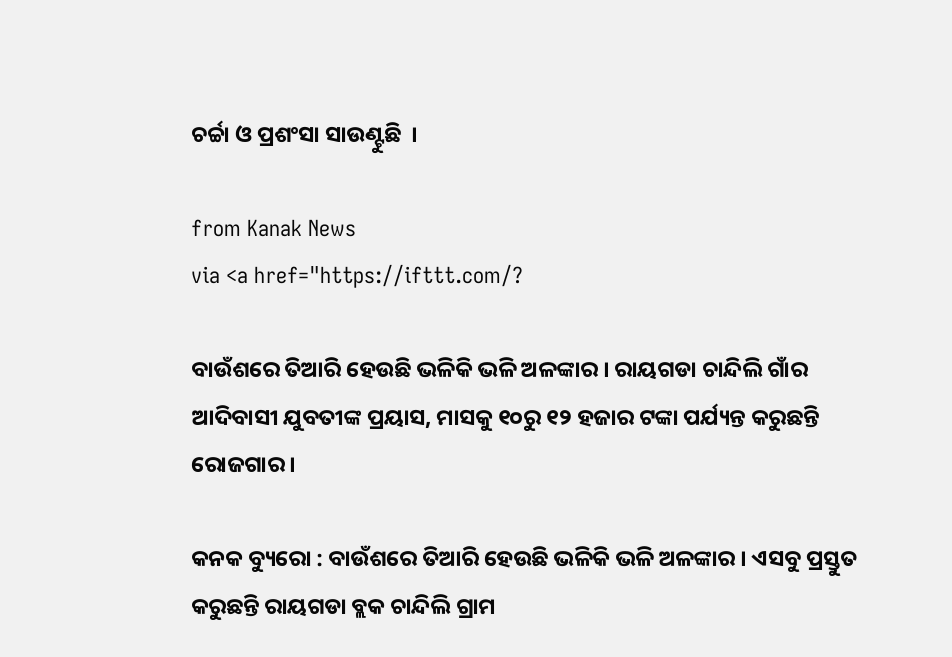ଚର୍ଚ୍ଚା ଓ ପ୍ରଶଂସା ସାଉଣ୍ଟୁଛି  ।

from Kanak News
via <a href="https://ifttt.com/?

ବାଉଁଶରେ ତିଆରି ହେଉଛି ଭଳିକି ଭଳି ଅଳଙ୍କାର । ରାୟଗଡା ଚାନ୍ଦିଲି ଗାଁର ଆଦିବାସୀ ଯୁବତୀଙ୍କ ପ୍ରୟାସ, ମାସକୁ ୧୦ରୁ ୧୨ ହଜାର ଟଙ୍କା ପର୍ଯ୍ୟନ୍ତ କରୁଛନ୍ତି ରୋଜଗାର ।

କନକ ବ୍ୟୁରୋ : ବାଉଁଶରେ ତିଆରି ହେଉଛି ଭଳିକି ଭଳି ଅଳଙ୍କାର । ଏସବୁ ପ୍ରସ୍ତୁତ କରୁଛନ୍ତି ରାୟଗଡା ବ୍ଲକ ଚାନ୍ଦିଲି ଗ୍ରାମ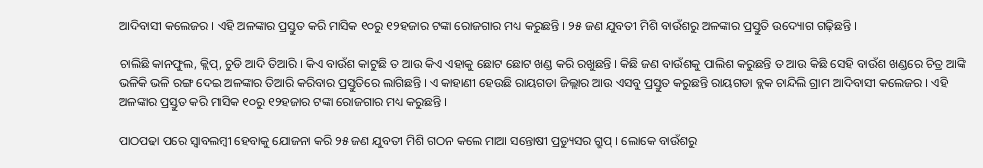ଆଦିବାସୀ କଲେଜର । ଏହି ଅଳଙ୍କାର ପ୍ରସ୍ତୁତ କରି ମାସିକ ୧୦ରୁ ୧୨ହଜାର ଟଙ୍କା ରୋଜଗାର ମଧ୍ୟ କରୁଛନ୍ତି । ୨୫ ଜଣ ଯୁବତୀ ମିଶି ବାଉଁଶରୁ ଅଳଙ୍କାର ପ୍ରସ୍ତୁତି ଉଦ୍ୟୋଗ ଗଢ଼ିଛନ୍ତି ।

ଚାଲିଛି କାନଫୁଲ, କ୍ଲିପ୍, ଚୁଡି ଆଦି ତିଆରି । କିଏ ବାଉଁଶ କାଟୁଛି ତ ଆଉ କିଏ ଏହାକୁ ଛୋଟ ଛୋଟ ଖଣ୍ଡ କରି ରଖୁଛନ୍ତି । କିଛି ଜଣ ବାଉଁଶକୁ ପାଲିଶ କରୁଛନ୍ତି ତ ଆଉ କିଛି ସେହି ବାଉଁଶ ଖଣ୍ଡରେ ଚିତ୍ର ଆଙ୍କି ଭଳିକି ଭଳି ରଙ୍ଗ ଦେଇ ଅଳଙ୍କାର ତିଆରି କରିବାର ପ୍ରସ୍ତୁତିରେ ଲାଗିଛନ୍ତି । ଏ କାହାଣୀ ହେଉଛି ରାୟଗଡା ଜିଲ୍ଲାର ଆଉ ଏସବୁ ପ୍ରସ୍ତୁତ କରୁଛନ୍ତି ରାୟଗଡା ବ୍ଲକ ଚାନ୍ଦିଲି ଗ୍ରାମ ଆଦିବାସୀ କଲେଜର । ଏହି ଅଳଙ୍କାର ପ୍ରସ୍ତୁତ କରି ମାସିକ ୧୦ରୁ ୧୨ହଜାର ଟଙ୍କା ରୋଜଗାର ମଧ୍ୟ କରୁଛନ୍ତି ।

ପାଠପଢା ପରେ ସ୍ୱାବଲମ୍ବୀ ହେବାକୁ ଯୋଜନା କରି ୨୫ ଜଣ ଯୁବତୀ ମିଶି ଗଠନ କଲେ ମାଆ ସନ୍ତୋଷୀ ପ୍ରଡ୍ୟୁସର ଗ୍ରୁପ୍ । ଲୋକେ ବାଉଁଶରୁ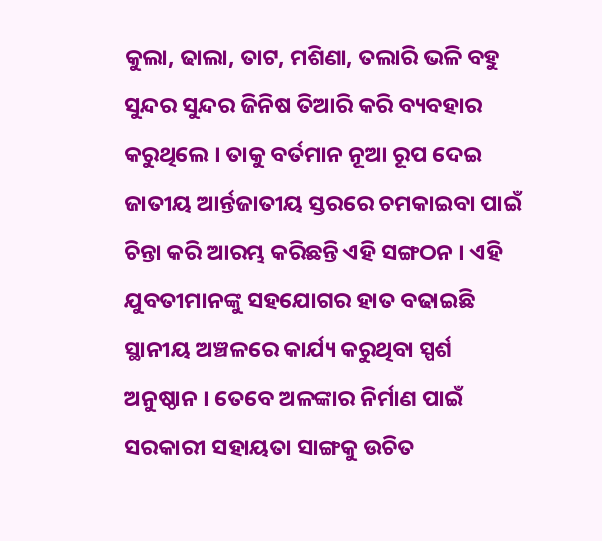କୁଲା, ଢାଲା, ତାଟ, ମଶିଣା, ତଲାରି ଭଳି ବହୁ ସୁନ୍ଦର ସୁନ୍ଦର ଜିନିଷ ତିଆରି କରି ବ୍ୟବହାର କରୁଥିଲେ । ତାକୁ ବର୍ତମାନ ନୂଆ ରୂପ ଦେଇ ଜାତୀୟ ଆର୍ନ୍ତଜାତୀୟ ସ୍ତରରେ ଚମକାଇବା ପାଇଁ ଚିନ୍ତା କରି ଆରମ୍ଭ କରିଛନ୍ତି ଏହି ସଙ୍ଗଠନ । ଏହି ଯୁବତୀମାନଙ୍କୁ ସହଯୋଗର ହାତ ବଢାଇଛି ସ୍ଥାନୀୟ ଅଞ୍ଚଳରେ କାର୍ଯ୍ୟ କରୁଥିବା ସ୍ପର୍ଶ ଅନୁଷ୍ଠାନ । ତେବେ ଅଳଙ୍କାର ନିର୍ମାଣ ପାଇଁ ସରକାରୀ ସହାୟତା ସାଙ୍ଗକୁ ଉଚିତ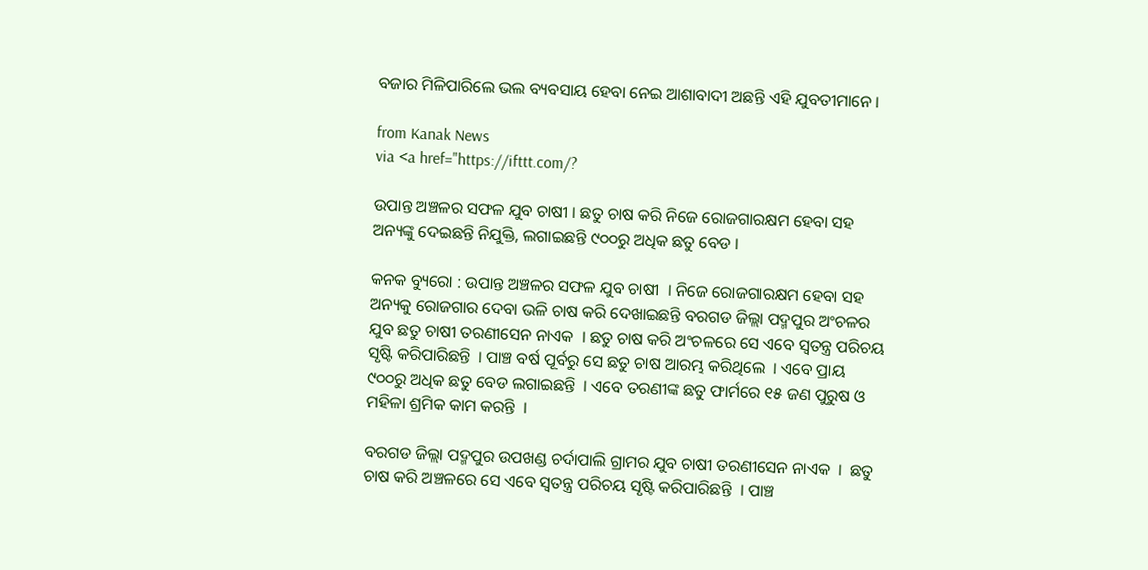ବଜାର ମିଳିପାରିଲେ ଭଲ ବ୍ୟବସାୟ ହେବା ନେଇ ଆଶାବାଦୀ ଅଛନ୍ତି ଏହି ଯୁବତୀମାନେ ।

from Kanak News
via <a href="https://ifttt.com/?

ଉପାନ୍ତ ଅଞ୍ଚଳର ସଫଳ ଯୁବ ଚାଷୀ । ଛତୁ ଚାଷ କରି ନିଜେ ରୋଜଗାରକ୍ଷମ ହେବା ସହ ଅନ୍ୟଙ୍କୁ ଦେଇଛନ୍ତି ନିଯୁକ୍ତି, ଲଗାଇଛନ୍ତି ୯୦୦ରୁ ଅଧିକ ଛତୁ ବେଡ ।

କନକ ବ୍ୟୁରୋ : ଉପାନ୍ତ ଅଞ୍ଚଳର ସଫଳ ଯୁବ ଚାଷୀ  । ନିଜେ ରୋଜଗାରକ୍ଷମ ହେବା ସହ ଅନ୍ୟକୁ ରୋଜଗାର ଦେବା ଭଳି ଚାଷ କରି ଦେଖାଇଛନ୍ତି ବରଗଡ ଜିଲ୍ଲା ପଦ୍ମପୁର ଅଂଚଳର ଯୁବ ଛତୁ ଚାଷୀ ତରଣୀସେନ ନାଏକ  । ଛତୁ ଚାଷ କରି ଅଂଚଳରେ ସେ ଏବେ ସ୍ୱତନ୍ତ୍ର ପରିଚୟ ସୃଷ୍ଟି କରିପାରିଛନ୍ତି  । ପାଞ୍ଚ ବର୍ଷ ପୂର୍ବରୁ ସେ ଛତୁ ଚାଷ ଆରମ୍ଭ କରିଥିଲେ  । ଏବେ ପ୍ରାୟ ୯୦୦ରୁ ଅଧିକ ଛତୁ ବେଡ ଲଗାଇଛନ୍ତି  । ଏବେ ତରଣୀଙ୍କ ଛତୁ ଫାର୍ମରେ ୧୫ ଜଣ ପୁରୁଷ ଓ ମହିଳା ଶ୍ରମିକ କାମ କରନ୍ତି  ।

ବରଗଡ ଜିଲ୍ଲା ପଦ୍ମପୁର ଉପଖଣ୍ଡ ଚର୍ଦାପାଲି ଗ୍ରାମର ଯୁବ ଚାଷୀ ତରଣୀସେନ ନାଏକ  ।  ଛତୁ ଚାଷ କରି ଅଞ୍ଚଳରେ ସେ ଏବେ ସ୍ୱତନ୍ତ୍ର ପରିଚୟ ସୃଷ୍ଟି କରିପାରିଛନ୍ତି  । ପାଞ୍ଚ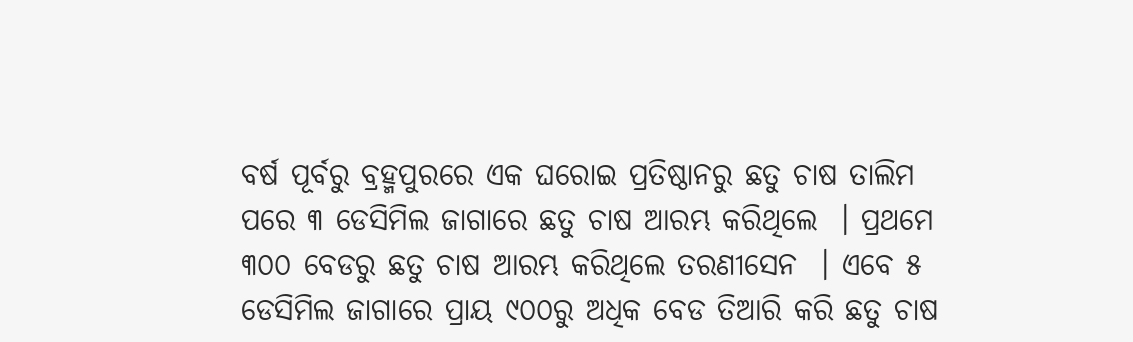ବର୍ଷ ପୂର୍ବରୁ ବ୍ରହ୍ମପୁରରେ ଏକ ଘରୋଇ ପ୍ରତିଷ୍ଠାନରୁ ଛତୁ ଚାଷ ତାଲିମ ପରେ ୩ ଡେସିମିଲ ଜାଗାରେ ଛତୁ ଚାଷ ଆରମ୍ଭ କରିଥିଲେ  । ପ୍ରଥମେ ୩୦୦ ବେଡରୁ ଛତୁ ଚାଷ ଆରମ୍ଭ କରିଥିଲେ ତରଣୀସେନ  । ଏବେ ୫ ଡେସିମିଲ ଜାଗାରେ ପ୍ରାୟ ୯୦୦ରୁ ଅଧିକ ବେଡ ତିଆରି କରି ଛତୁ ଚାଷ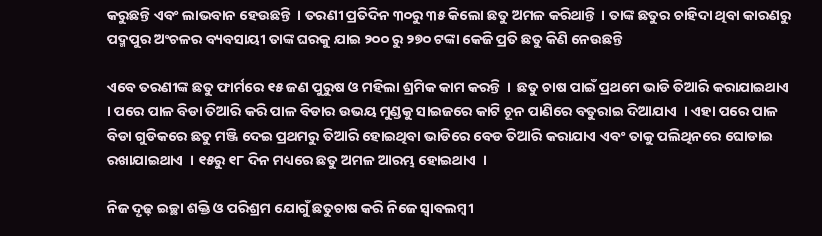କରୁଛନ୍ତି ଏବଂ ଲାଭବାନ ହେଉଛନ୍ତି  । ତରଣୀ ପ୍ରତିଦିନ ୩୦ରୁ ୩୫ କିଲୋ ଛତୁ ଅମଳ କରିଥାନ୍ତି  । ତାଙ୍କ ଛତୁର ଚାହିଦା ଥିବା କାରଣରୁ ପଦ୍ମପୁର ଅଂଚଳର ବ୍ୟବସାୟୀ ତାଙ୍କ ଘରକୁ ଯାଇ ୨୦୦ ରୁ ୨୭୦ ଟଙ୍କା କେଜି ପ୍ରତି ଛତୁ କିଣି ନେଉଛନ୍ତି

ଏବେ ତରଣୀଙ୍କ ଛତୁ ଫାର୍ମରେ ୧୫ ଜଣ ପୁରୁଷ ଓ ମହିଲା ଶ୍ରମିକ କାମ କରନ୍ତି  ।  ଛତୁ ଚାଷ ପାଇଁ ପ୍ରଥମେ ଭାଡି ତିଆରି କରାଯାଇଥାଏ  । ପରେ ପାଳ ବିଡା ତିଆରି କରି ପାଳ ବିଡାର ଉଭୟ ମୁଣ୍ଡକୁ ସାଇଜରେ କାଟି ଚୂନ ପାଣିରେ ବତୁରାଇ ଦିଆଯାଏ  । ଏହା ପରେ ପାଳ ବିଡା ଗୁଡିକରେ ଛତୁ ମଞ୍ଜି ଦେଇ ପ୍ରଥମରୁ ତିଆରି ହୋଇଥିବା ଭାଡିରେ ବେଡ ତିଆରି କରାଯାଏ ଏବଂ ତାକୁ ପଲିଥିନରେ ଘୋଡାଇ ରଖାଯାଇଥାଏ  । ୧୫ରୁ ୧୮ ଦିନ ମଧ୍ୟରେ ଛତୁ ଅମଳ ଆରମ୍ଭ ହୋଇଥାଏ  ।

ନିଜ ଦୃଢ଼ ଇଚ୍ଛା ଶକ୍ତି ଓ ପରିଶ୍ରମ ଯୋଗୁଁ ଛତୁଚାଷ କରି ନିଜେ ସ୍ୱାବଲମ୍ବୀ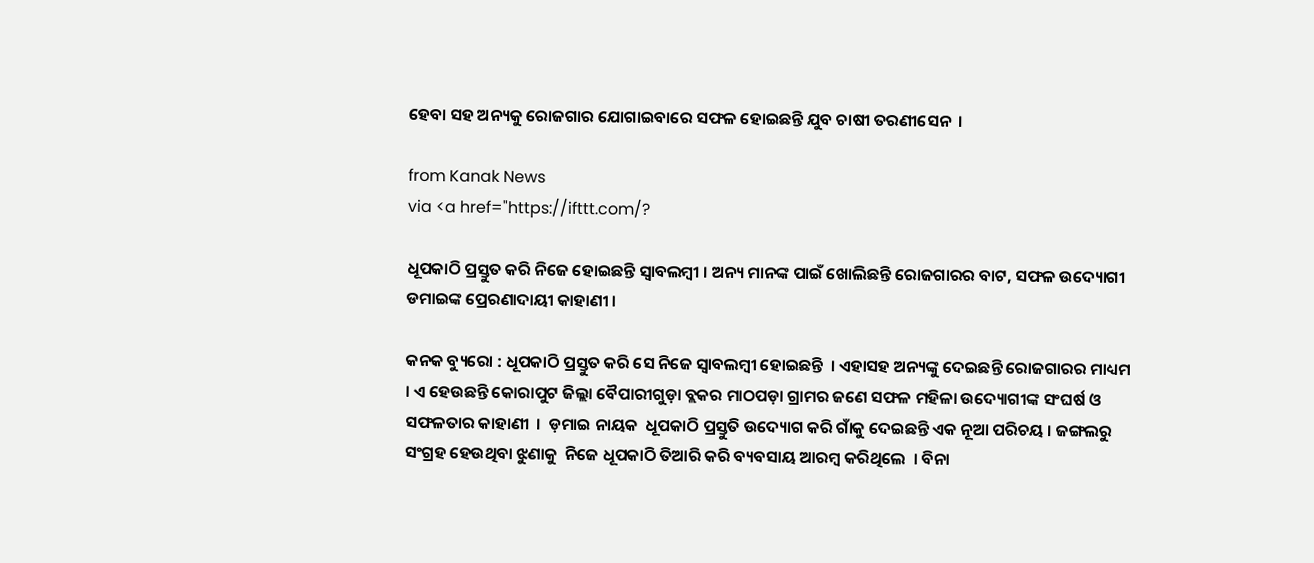ହେବା ସହ ଅନ୍ୟକୁ ରୋଜଗାର ଯୋଗାଇବାରେ ସଫଳ ହୋଇଛନ୍ତି ଯୁବ ଚାଷୀ ତରଣୀସେନ  ।

from Kanak News
via <a href="https://ifttt.com/?

ଧୂପକାଠି ପ୍ରସ୍ତୁତ କରି ନିଜେ ହୋଇଛନ୍ତି ସ୍ୱାବଲମ୍ବୀ । ଅନ୍ୟ ମାନଙ୍କ ପାଇଁ ଖୋଲିଛନ୍ତି ରୋଜଗାରର ବାଟ, ସଫଳ ଉଦ୍ୟୋଗୀ ଡମାଇଙ୍କ ପ୍ରେରଣାଦାୟୀ କାହାଣୀ ।

କନକ ବ୍ୟୁରୋ : ଧୂପକାଠି ପ୍ରସ୍ତୁତ କରି ସେ ନିଜେ ସ୍ୱାବଲମ୍ବୀ ହୋଇଛନ୍ତି  । ଏହାସହ ଅନ୍ୟଙ୍କୁ ଦେଇଛନ୍ତି ରୋଜଗାରର ମାଧ୍ୟମ  । ଏ ହେଉଛନ୍ତି କୋରାପୁଟ ଜିଲ୍ଲା ବୈପାରୀଗୁଡ଼ା ବ୍ଲକର ମାଠପଡ଼ା ଗ୍ରାମର ଜଣେ ସଫଳ ମହିଳା ଉଦ୍ୟୋଗୀଙ୍କ ସଂଘର୍ଷ ଓ ସଫଳତାର କାହାଣୀ  ।  ଡ଼ମାଇ ନାୟକ  ଧୂପକାଠି ପ୍ରସ୍ତୁତି ଉଦ୍ୟୋଗ କରି ଗାଁକୁ ଦେଇଛନ୍ତି ଏକ ନୂଆ ପରିଚୟ । ଜଙ୍ଗଲରୁ ସଂଗ୍ରହ ହେଉଥିବା ଝୁଣାକୁ  ନିଜେ ଧୂପକାଠି ତିଆରି କରି ବ୍ୟବସାୟ ଆରମ୍ବ କରିଥିଲେ  । ବିନା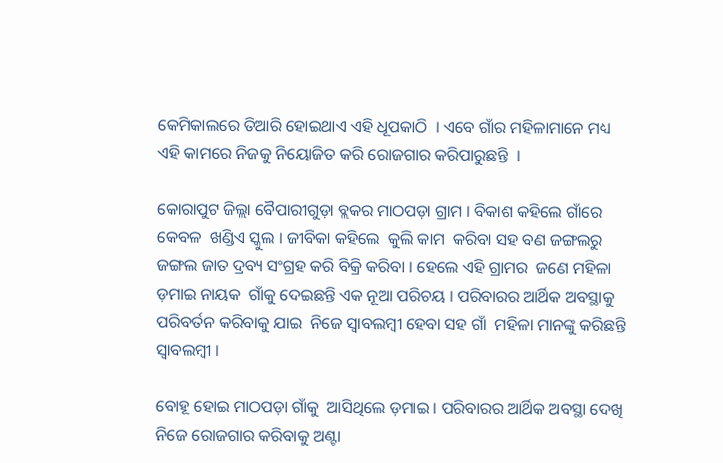କେମିକାଲରେ ତିଆରି ହୋଇଥାଏ ଏହି ଧୂପକାଠି  । ଏବେ ଗାଁର ମହିଳାମାନେ ମଧ୍ୟ ଏହି କାମରେ ନିଜକୁ ନିୟୋଜିତ କରି ରୋଜଗାର କରିପାରୁଛନ୍ତି  ।

କୋରାପୁଟ ଜିଲ୍ଲା ବୈପାରୀଗୁଡ଼ା ବ୍ଲକର ମାଠପଡ଼ା ଗ୍ରାମ । ବିକାଶ କହିଲେ ଗାଁରେ କେବଳ  ଖଣ୍ଡିଏ ସ୍କୁଲ । ଜୀବିକା କହିଲେ  କୁଲି କାମ  କରିବା ସହ ବଣ ଜଙ୍ଗଲରୁ ଜଙ୍ଗଲ ଜାତ ଦ୍ରବ୍ୟ ସଂଗ୍ରହ କରି ବିକ୍ରି କରିବା । ହେଲେ ଏହି ଗ୍ରାମର  ଜଣେ ମହିଳା ଡ଼ମାଇ ନାୟକ  ଗାଁକୁ ଦେଇଛନ୍ତି ଏକ ନୂଆ ପରିଚୟ । ପରିବାରର ଆର୍ଥିକ ଅବସ୍ଥାକୁ ପରିବର୍ତନ କରିବାକୁ ଯାଇ  ନିଜେ ସ୍ୱାବଲମ୍ବୀ ହେବା ସହ ଗାଁ  ମହିଳା ମାନଙ୍କୁ କରିଛନ୍ତି ସ୍ୱାବଲମ୍ବୀ ।

ବୋହୂ ହୋଇ ମାଠପଡ଼ା ଗାଁକୁ  ଆସିଥିଲେ ଡ଼ମାଇ । ପରିବାରର ଆର୍ଥିକ ଅବସ୍ଥା ଦେଖି ନିଜେ ରୋଜଗାର କରିବାକୁ ଅଣ୍ଟା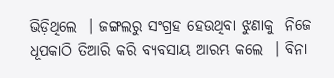ଭିଡ଼ିଥିଲେ  । ଜଙ୍ଗଲରୁ ସଂଗ୍ରହ ହେଉଥିବା ଝୁଣାକୁ  ନିଜେ ଧୂପକାଠି ତିଆରି କରି ବ୍ୟବସାୟ ଆରମ୍ଭ କଲେ  । ବିନା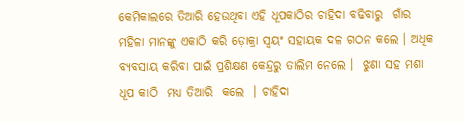କେମିକାଲରେ ତିଆରି ହେଉଥିବା ଏହି ଧୂପକାଠିର ଚାହିଦା ବଢିବାରୁ  ଗାଁର ମହିଳା ମାନଙ୍କୁ ଏକାଠି କରି ଡ଼ୋକ୍ରା ସ୍ୱୟଂ ସହାୟକ ଦଳ ଗଠନ କଲେ । ଅଧିକ ବ୍ୟବସାୟ କରିବା ପାଇଁ ପ୍ରଶିକ୍ଷଣ କେନ୍ଦ୍ରରୁ ତାଲିମ ନେଲେ ।  ଝୁଣା ସହ ମଶା ଧୂପ କାଠି  ମଧ୍ୟ ତିଆରି  କଲେ  । ଚାହିଦା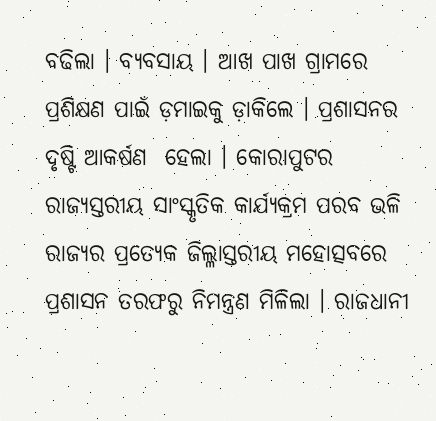ବଢିଲା । ବ୍ୟବସାୟ । ଆଖ ପାଖ ଗ୍ରାମରେ ପ୍ରଶିକ୍ଷଣ ପାଇଁ ଡ଼ମାଇକୁ ଡ଼ାକିଲେ । ପ୍ରଶାସନର ଦୃଷ୍ଟି ଆକର୍ଷଣ  ହେଲା । କୋରାପୁଟର ରାଜ୍ୟସ୍ତରୀୟ ସାଂସ୍କୃତିକ କାର୍ଯ୍ୟକ୍ରମ ପରବ ଭଳି ରାଜ୍ୟର ପ୍ରତ୍ୟେକ ଜିଲ୍ଳାସ୍ତରୀୟ ମହୋତ୍ସବରେ ପ୍ରଶାସନ ତରଫରୁ ନିମନ୍ତ୍ରଣ ମିଳିଲା । ରାଜଧାନୀ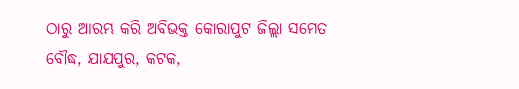ଠାରୁ ଆରମ୍ଭ କରି ଅବିଭକ୍ତ କୋରାପୁଟ ଜିଲ୍ଲା ସମେତ ବୌଦ୍ଧ, ଯାଯପୁର, କଟକ,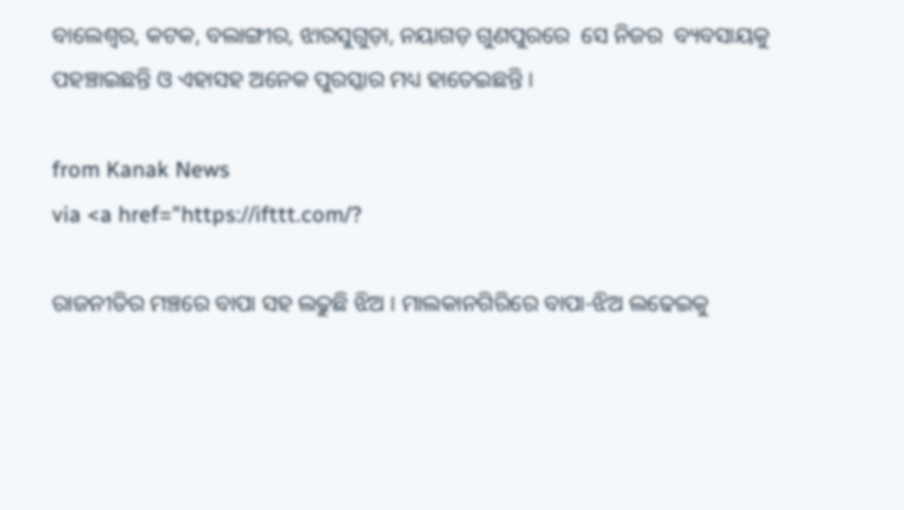ବାଲେଶ୍ୱର, କଟକ, ବଲାଙ୍ଗୀର, ଝାରସୁଗୁଡ଼ା, ନୟାଗଡ଼ ଗୁଣପୁରରେ  ସେ ନିଜର  ବ୍ୟବସାୟକୁ ପହଞ୍ଚାଇଛନ୍ତି ଓ ଏହାସହ ଅନେକ ପୁରସ୍କାର ମଧ୍ୟ ହାତେଇଛନ୍ତି ।

from Kanak News
via <a href="https://ifttt.com/?

ରାଜନୀତିର ମଞ୍ଚରେ ବାପା ସହ ଲଢୁଛି ଝିଅ । ମାଲକାନଗିରିରେ ବାପା-ଝିଅ ଲଢେଇକୁ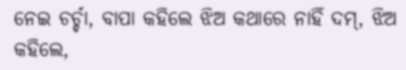ନେଇ ଚର୍ଚ୍ଚା, ବାପା କହିଲେ ଝିଅ କଥାରେ ନାହିଁ ଦମ୍, ଝିଅ କହିଲେ,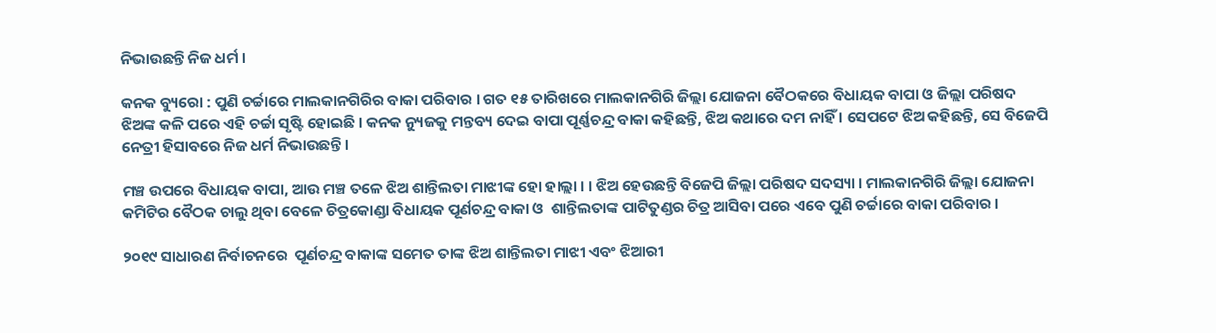ନିଭାଉଛନ୍ତି ନିଜ ଧର୍ମ ।

କନକ ବ୍ୟୁରୋ : ପୁଣି ଚର୍ଚ୍ଚାରେ ମାଲକାନଗିରିର ବାକା ପରିବାର । ଗତ ୧୫ ତାରିଖରେ ମାଲକାନଗିରି ଜିଲ୍ଲା ଯୋଜନା ବୈଠକରେ ବିଧାୟକ ବାପା ଓ ଜିଲ୍ଲା ପରିଷଦ ଝିଅଙ୍କ କଳି ପରେ ଏହି ଚର୍ଚ୍ଚା ସୃଷ୍ଟି ହୋଇଛି । କନକ ନ୍ୟୁଜକୁ ମନ୍ତବ୍ୟ ଦେଇ ବାପା ପୂର୍ଣ୍ଣଚନ୍ଦ୍ର ବାକା କହିଛନ୍ତି, ଝିଅ କଥାରେ ଦମ ନାହିଁ । ସେପଟେ ଝିଅ କହିଛନ୍ତି, ସେ ବିଜେପି ନେତ୍ରୀ ହିସାବରେ ନିଜ ଧର୍ମ ନିଭାଉଛନ୍ତି ।

ମଞ୍ଚ ଉପରେ ବିଧାୟକ ବାପା, ଆଉ ମଞ୍ଚ ତଳେ ଝିଅ ଶାନ୍ତିଲତା ମାଝୀଙ୍କ ହୋ ହାଲ୍ଲା । । ଝିଅ ହେଉଛନ୍ତି ବିଜେପି ଜିଲ୍ଲା ପରିଷଦ ସଦସ୍ୟା । ମାଲକାନଗିରି ଜିଲ୍ଲା ଯୋଜନା କମିଟିର ବୈଠକ ଚାଲୁ ଥିବା ବେଳେ ଚିତ୍ରକୋଣ୍ଡା ବିଧାୟକ ପୂର୍ଣଚନ୍ଦ୍ର ବାକା ଓ  ଶାନ୍ତିଲତାଙ୍କ ପାଟିତୁଣ୍ଡର ଚିତ୍ର ଆସିବା ପରେ ଏବେ ପୁଣି ଚର୍ଚ୍ଚାରେ ବାକା ପରିବାର ।

୨୦୧୯ ସାଧାରଣ ନିର୍ବାଚନରେ  ପୂର୍ଣଚନ୍ଦ୍ର ବାକାଙ୍କ ସମେତ ତାଙ୍କ ଝିଅ ଶାନ୍ତିଲତା ମାଝୀ ଏବଂ ଝିଆରୀ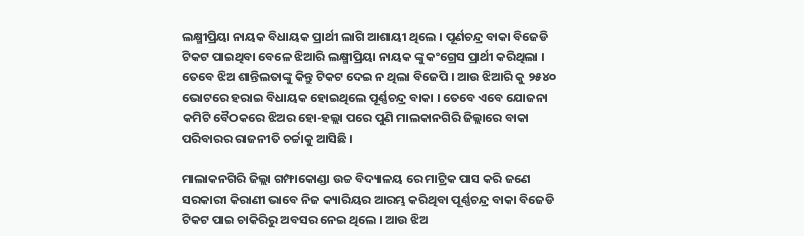ଲକ୍ଷ୍ମୀପ୍ରିୟା ନାୟକ ବିଧାୟକ ପ୍ରାର୍ଥୀ ଲାଗି ଆଶାୟୀ ଥିଲେ । ପୂର୍ଣଚନ୍ଦ୍ର ବାକା ବିଜେଡି ଟିକଟ ପାଇଥିବା ବେଳେ ଝିଆରି ଲକ୍ଷ୍ମୀପ୍ରିୟା ନାୟକ ଙ୍କୁ କଂଗ୍ରେସ ପ୍ରାର୍ଥୀ କରିଥିଲା । ତେବେ ଝିଅ ଶାନ୍ତିଲତାଙ୍କୁ କିନ୍ତୁ ଟିକଟ ଦେଇ ନ ଥିଲା ବିଜେପି । ଆଉ ଝିଆରି କୁ ୨୫୪୦ ଭୋଟରେ ହରାଇ ବିଧାୟକ ହୋଇଥିଲେ ପୂର୍ଣ୍ଣଚନ୍ଦ୍ର ବାକା । ତେବେ ଏବେ ଯୋଜନା କମିଟି ବୈଠକରେ ଝିଅର ହୋ-ହଲ୍ଲା ପରେ ପୁଣି ମାଲକାନଗିରି ଜିଲ୍ଲାରେ ବାକା ପରିବାରର ରାଜନୀତି ଚର୍ଚ୍ଚାକୁ ଆସିଛି ।

ମାଲାକନଗିରି ଜିଲ୍ଲା ଗମ୍ଫାକୋଣ୍ଡା ଉଚ୍ଚ ବିଦ୍ୟାଳୟ ରେ ମାଟ୍ରିକ ପାସ କରି ଜଣେ ସରକାରୀ କିରାଣୀ ଭାବେ ନିଜ କ୍ୟାରିୟର ଆରମ୍ଭ କରିଥିବା ପୂର୍ଣ୍ଣଚନ୍ଦ୍ର ବାକା ବିଜେଡି ଟିକଟ ପାଇ ଚାକିରିରୁ ଅବସର ନେଇ ଥିଲେ । ଆଉ ଝିଅ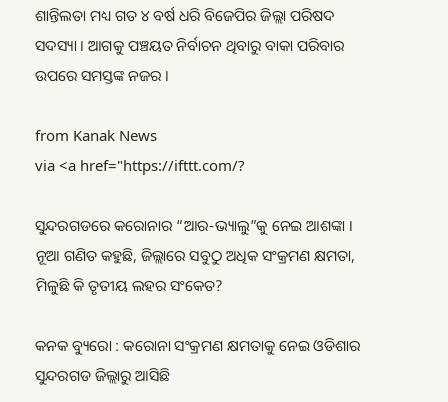ଶାନ୍ତିଲତା ମଧ୍ୟ ଗତ ୪ ବର୍ଷ ଧରି ବିଜେପିର ଜିଲ୍ଲା ପରିଷଦ ସଦସ୍ୟା । ଆଗକୁ ପଞ୍ଚୟତ ନିର୍ବାଚନ ଥିବାରୁ ବାକା ପରିବାର ଉପରେ ସମସ୍ତଙ୍କ ନଜର ।

from Kanak News
via <a href="https://ifttt.com/?

ସୁନ୍ଦରଗଡରେ କରୋନାର “ଆର-ଭ୍ୟାଲୁ”କୁ ନେଇ ଆଶଙ୍କା । ନୂଆ ଗଣିତ କହୁଛି, ଜିଲ୍ଲାରେ ସବୁଠୁ ଅଧିକ ସଂକ୍ରମଣ କ୍ଷମତା, ମିଳୁଛି କି ତୃତୀୟ ଲହର ସଂକେତ?

କନକ ବ୍ୟୁରୋ : କରୋନା ସଂକ୍ରମଣ କ୍ଷମତାକୁ ନେଇ ଓଡିଶାର ସୁନ୍ଦରଗଡ ଜିଲ୍ଲାରୁ ଆସିଛି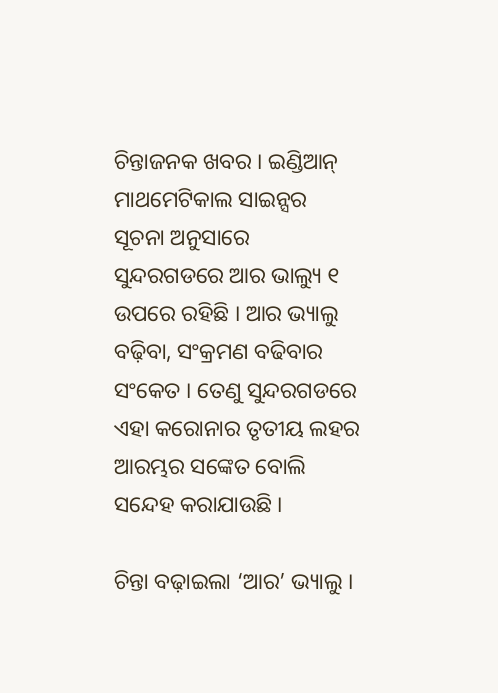ଚିନ୍ତାଜନକ ଖବର । ଇଣ୍ଡିଆନ୍ ମାଥମେଟିକାଲ ସାଇନ୍ସର ସୂଚନା ଅନୁସାରେ ସୁନ୍ଦରଗଡରେ ଆର ଭାଲ୍ୟୁ ୧ ଉପରେ ରହିଛି । ଆର ଭ୍ୟାଲୁ ବଢ଼ିବା, ସଂକ୍ରମଣ ବଢିବାର ସଂକେତ । ତେଣୁ ସୁନ୍ଦରଗଡରେ ଏହା କରୋନାର ତୃତୀୟ ଲହର ଆରମ୍ଭର ସଙ୍କେତ ବୋଲି ସନ୍ଦେହ କରାଯାଉଛି ।

ଚିନ୍ତା ବଢ଼ାଇଲା ‘ଆର’ ଭ୍ୟାଲୁ ।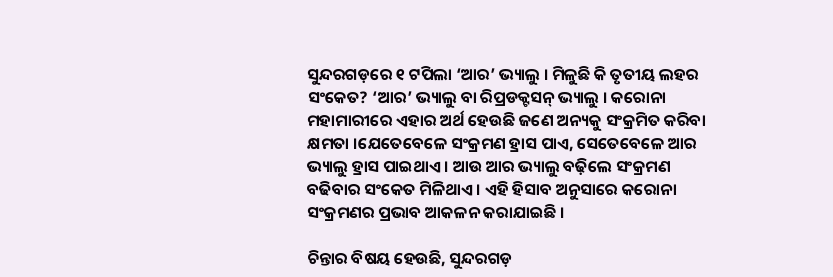ସୁନ୍ଦରଗଡ଼ରେ ୧ ଟପିଲା ‘ଆର’ ଭ୍ୟାଲୁ । ମିଳୁଛି କି ତୃତୀୟ ଲହର ସଂକେତ? ‘ଆର’ ଭ୍ୟାଲୁ ବା ରିପ୍ରଡକ୍ଟସନ୍ ଭ୍ୟାଲୁ । କରୋନା ମହାମାରୀରେ ଏହାର ଅର୍ଥ ହେଉଛି ଜଣେ ଅନ୍ୟକୁ ସଂକ୍ରମିତ କରିବା କ୍ଷମତା ।ଯେତେବେଳେ ସଂକ୍ରମଣ ହ୍ରାସ ପାଏ, ସେତେବେଳେ ଆର ଭ୍ୟାଲୁ ହ୍ରାସ ପାଇଥାଏ । ଆଉ ଆର ଭ୍ୟାଲୁ ବଢ଼ିଲେ ସଂକ୍ରମଣ ବଢିବାର ସଂକେତ ମିଳିଥାଏ । ଏହି ହିସାବ ଅନୁସାରେ କରୋନା ସଂକ୍ରମଣର ପ୍ରଭାବ ଆକଳନ କରାଯାଇଛି ।

ଚିନ୍ତାର ବିଷୟ ହେଉଛି, ସୁନ୍ଦରଗଡ଼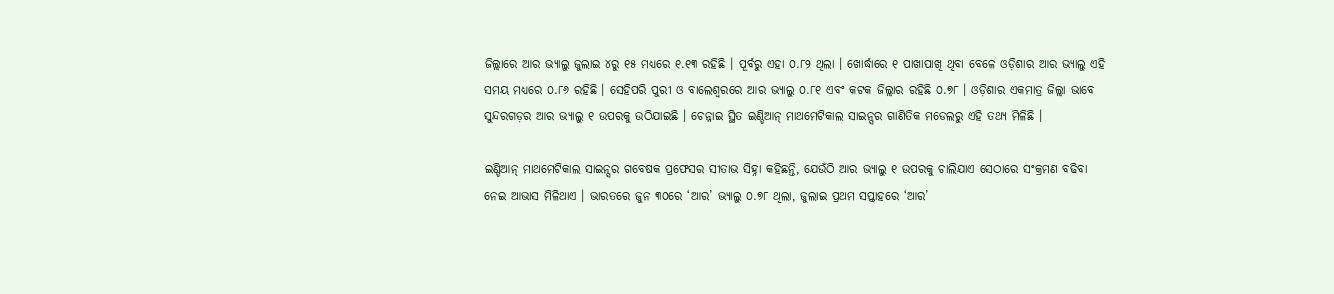ଜିଲ୍ଲାରେ ଆର ଭ୍ୟାଲୁ ଜୁଲାଇ ୪ରୁ ୧୫ ମଧ୍ୟରେ ୧.୧୩ ରହିଛି । ପୂର୍ବରୁ ଏହା ୦.୮୨ ଥିଲା । ଖୋର୍ଦ୍ଧାରେ ୧ ପାଖାପାଖି ଥିବା ବେଳେ ଓଡ଼ିଶାର ଆର ଭ୍ୟାଲୁ ଏହି ସମୟ ମଧ୍ୟରେ ୦.୮୬ ରହିଛି । ସେହିପରି ପୁରୀ ଓ ବାଲେଶ୍ୱରରେ ଆର ଭ୍ୟାଲୁ ୦.୮୧ ଏବଂ କଟକ ଜିଲ୍ଲାର ରହିଛି ୦.୭୮ । ଓଡ଼ିଶାର ଏକମାତ୍ର ଜିଲ୍ଲା ଭାବେ ସୁନ୍ଦରଗଡ଼ର ଆର ଭ୍ୟାଲୁ ୧ ଉପରକୁ ଉଠିଯାଇଛି । ଚେନ୍ନାଇ ସ୍ଥିତ ଇଣ୍ଡିଆନ୍ ମାଥମେଟିକାଲ ସାଇନ୍ସର ଗାଣିତିକ ମଡେଲରୁ ଏହି ତଥ୍ୟ ମିଳିଛି ।

ଇଣ୍ଡିଆନ୍ ମାଥମେଟିକାଲ ସାଇନ୍ସର ଗବେଷକ ପ୍ରଫେସର ସୀତାଭ ସିହ୍ନା କହିଛନ୍ତି, ଯେଉଁଠି ଆର ଭ୍ୟାଲୁ ୧ ଉପରକୁ ଚାଲିଯାଏ ସେଠାରେ ସଂକ୍ରମଣ ବଢିବା ନେଇ ଆଭାସ ମିଳିଥାଏ । ଭାରତରେ ଜୁନ ୩୦ରେ ‘ଆର’ ଭ୍ୟାଲୁ ୦.୭୮ ଥିଲା, ଜୁଲାଇ ପ୍ରଥମ ସପ୍ତାହରେ ‘ଆର’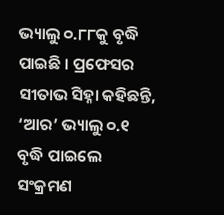ଭ୍ୟାଲୁ ୦.୮୮କୁ ବୃଦ୍ଧି ପାଇଛି । ପ୍ରଫେସର ସୀତାଭ ସିହ୍ନା କହିଛନ୍ତି, ‘ଆର’ ଭ୍ୟାଲୁ ୦.୧ ବୃଦ୍ଧି ପାଇଲେ ସଂକ୍ରମଣ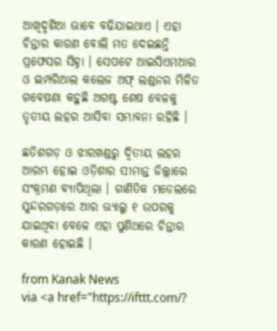ଆଖିଦୃଶିଆ ଭାବେ ବଢିଯାଇଥାଏ । ଏହା ଚିନ୍ତାର କାରଣ ବୋଲି ମତ ଦେଇଛନ୍ତି ପ୍ରଫେସର ସିହ୍ନା । ସେପଟେ ଆଇସିଏମଆର ଓ ଇମ୍ପରିଆଲ କଲେଜ ଅଫ୍ ଲଣ୍ଡନର ମିଳିତ ଗବେଷଣା କହୁଛି ଅଗଷ୍ଟ ଶେଷ ବେଳକୁ ତୃତୀୟ ଲହର ଆସିବା ସମ୍ଭାବନା ରହିଛି ।

ଛତିଶଗଡ଼ ଓ ଝାରଖଣ୍ଡରୁ ଦ୍ୱିତୀୟ ଲହର ଆରମ୍ଭ ହୋଇ ଓଡ଼ିଶାର ସୀମାନ୍ତ ଜିଲ୍ଲାରେ ସଂକ୍ରମଣ ବ୍ୟାପିଥିଲା । ଗାଣିତିକ ମଡେଲରେ ସୁନ୍ଦରଗଡ଼ରେ ଆର ଭ୍ୟାଲୁ ୧ ଉପରକୁ ଯାଇଥିବା ବେଳେ ଏହା ପୁଣିଥରେ ଚିନ୍ତାର କାରଣ ହୋଇଛି ।

from Kanak News
via <a href="https://ifttt.com/?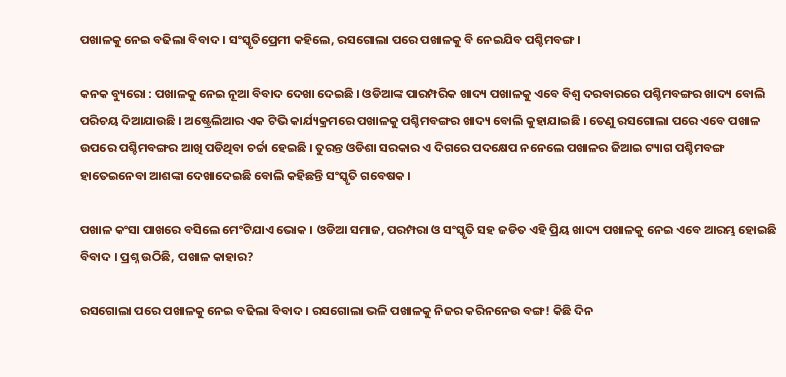ପଖାଳକୁ ନେଇ ବଢିଲା ବିବାଦ । ସଂସ୍କୃତିପ୍ରେମୀ କହିଲେ, ରସଗୋଲା ପରେ ପଖାଳକୁ ବି ନେଇଯିବ ପଶ୍ଚିମବଙ୍ଗ ।

କନକ ବ୍ୟୁରୋ : ପଖାଳକୁ ନେଇ ନୂଆ ବିବାଦ ଦେଖା ଦେଇଛି । ଓଡିଆଙ୍କ ପାରମ୍ପରିକ ଖାଦ୍ୟ ପଖାଳକୁ ଏବେ ବିଶ୍ୱ ଦରବାରରେ ପଶ୍ଚିମବଙ୍ଗର ଖାଦ୍ୟ ବୋଲି ପରିଚୟ ଦିଆଯାଉଛି । ଅଷ୍ଟ୍ରେଲିଆର ଏକ ଟିଭି କାର୍ଯ୍ୟକ୍ରମରେ ପଖାଳକୁ ପଶ୍ଚିମବଙ୍ଗର ଖାଦ୍ୟ ବୋଲି କୁହାଯାଇଛି । ତେଣୁ ରସଗୋଲା ପରେ ଏବେ ପଖାଳ ଉପରେ ପଶ୍ଚିମବଙ୍ଗର ଆଖି ପଡିଥିବା ଚର୍ଚ୍ଚା ହେଇଛି । ତୁରନ୍ତ ଓଡିଶା ସରକାର ଏ ଦିଗରେ ପଦକ୍ଷେପ ନନେଲେ ପଖାଳର ଜିଆଇ ଟ୍ୟାଗ ପଶ୍ଚିମବଙ୍ଗ ହାତେଇନେବା ଆଶଙ୍କା ଦେଖାଦେଇଛି ବୋଲି କହିଛନ୍ତି ସଂସ୍କୃତି ଗବେଷକ ।

ପଖାଳ କଂସା ପାଖରେ ବସିଲେ ମେଂଟିଯାଏ ଭୋକ । ଓଡିଆ ସମାଜ, ପରମ୍ପରା ଓ ସଂସ୍କୃତି ସହ ଜଡିତ ଏହି ପ୍ରିୟ ଖାଦ୍ୟ ପଖାଳକୁ ନେଇ ଏବେ ଆରମ୍ଭ ହୋଇଛି ବିବାଦ । ପ୍ରଶ୍ନ ଉଠିଛି, ପଖାଳ କାହାର?

ରସଗୋଲା ପରେ ପଖାଳକୁ ନେଇ ବଢିଲା ବିବାଦ । ରସଗୋଲା ଭଳି ପଖାଳକୁ ନିଜର କରିନନେଉ ବଙ୍ଗ! କିଛି ଦିନ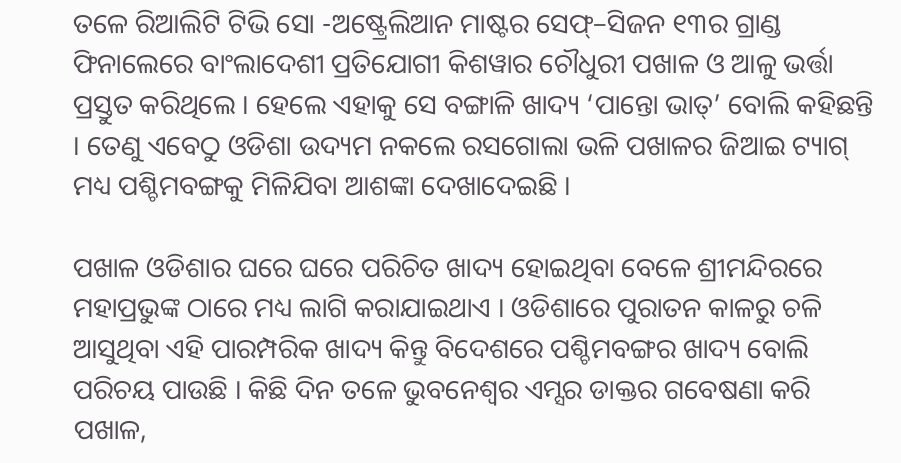ତଳେ ରିଆଲିଟି ଟିଭି ସୋ -ଅଷ୍ଟ୍ରେଲିଆନ ମାଷ୍ଟର ସେଫ୍–ସିଜନ ୧୩ର ଗ୍ରାଣ୍ଡ ଫିନାଲେରେ ବାଂଲାଦେଶୀ ପ୍ରତିଯୋଗୀ କିଶୱାର ଚୌଧୁରୀ ପଖାଳ ଓ ଆଳୁ ଭର୍ତ୍ତା ପ୍ରସ୍ତୁତ କରିଥିଲେ । ହେଲେ ଏହାକୁ ସେ ବଙ୍ଗାଳି ଖାଦ୍ୟ ‘ପାନ୍ତୋ ଭାତ୍’ ବୋଲି କହିଛନ୍ତି । ତେଣୁ ଏବେଠୁ ଓଡିଶା ଉଦ୍ୟମ ନକଲେ ରସଗୋଲା ଭଳି ପଖାଳର ଜିଆଇ ଟ୍ୟାଗ୍ ମଧ୍ୟ ପଶ୍ଚିମବଙ୍ଗକୁ ମିଳିଯିବା ଆଶଙ୍କା ଦେଖାଦେଇଛି ।

ପଖାଳ ଓଡିଶାର ଘରେ ଘରେ ପରିଚିତ ଖାଦ୍ୟ ହୋଇଥିବା ବେଳେ ଶ୍ରୀମନ୍ଦିରରେ ମହାପ୍ରଭୁଙ୍କ ଠାରେ ମଧ୍ୟ ଲାଗି କରାଯାଇଥାଏ । ଓଡିଶାରେ ପୁରାତନ କାଳରୁ ଚଳି ଆସୁଥିବା ଏହି ପାରମ୍ପରିକ ଖାଦ୍ୟ କିନ୍ତୁ ବିଦେଶରେ ପଶ୍ଚିମବଙ୍ଗର ଖାଦ୍ୟ ବୋଲି ପରିଚୟ ପାଉଛି । କିଛି ଦିନ ତଳେ ଭୁବନେଶ୍ୱର ଏମ୍ସର ଡାକ୍ତର ଗବେଷଣା କରି ପଖାଳ,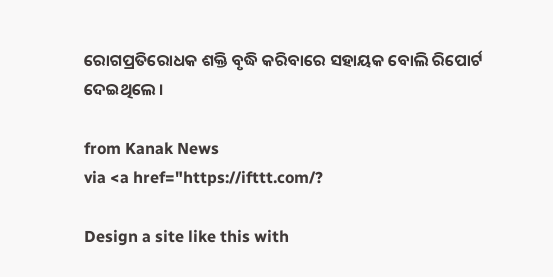ରୋଗପ୍ରତିରୋଧକ ଶକ୍ତି ବୃଦ୍ଧି କରିବାରେ ସହାୟକ ବୋଲି ରିପୋର୍ଟ ଦେଇଥିଲେ ।

from Kanak News
via <a href="https://ifttt.com/?

Design a site like this with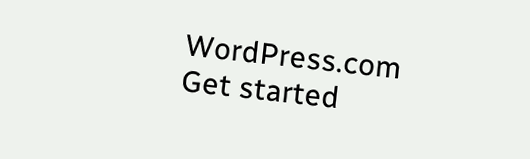WordPress.com
Get started